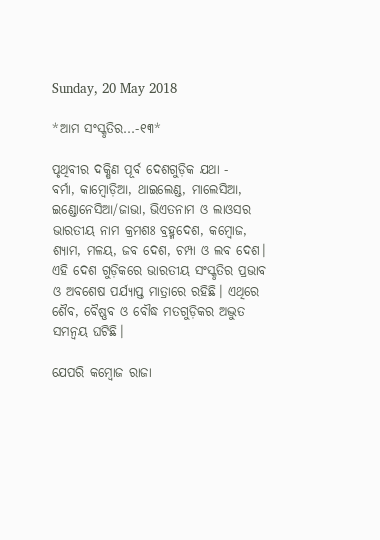Sunday, 20 May 2018

*ଆମ ସଂସ୍କୃତିର...-୧୩*

ପୃଥିବୀର ଦକ୍ଷିଣ ପୂର୍ବ ଦେଶଗୁଡ଼ିକ ଯଥା -
ବର୍ମା, କାମ୍ବୋଡ଼ିଆ, ଥାଇଲେଣ୍ଡ, ମାଲେସିଆ, ଇଣ୍ଡୋନେସିଆ/ଜାଭା, ଭିଏତନାମ ଓ ଲାଓସର ଭାରତୀୟ ନାମ କ୍ରମଶଃ ବ୍ରହ୍ମଦେଶ, କମ୍ବୋଜ, ଶ୍ୟାମ, ମଳୟ, ଜବ ଦେଶ, ଚମ୍ପା ଓ ଲବ ଦେଶ। ଏହି ଦେଶ ଗୁଡ଼ିକରେ ଭାରତୀୟ ସଂସ୍କୃତିର ପ୍ରଭାବ ଓ ଅବଶେଷ ପର୍ଯ୍ୟାପ୍ତ ମାତ୍ରାରେ ରହିଛି। ଏଥିରେ ଶୈବ, ବୈଷ୍ଣବ ଓ ବୌଦ୍ଧ ମତଗୁଡ଼ିକର ଅଦ୍ଭୁତ ସମନ୍ୱୟ ଘଟିଛି।

ଯେପରି କମ୍ବୋଜ ରାଜା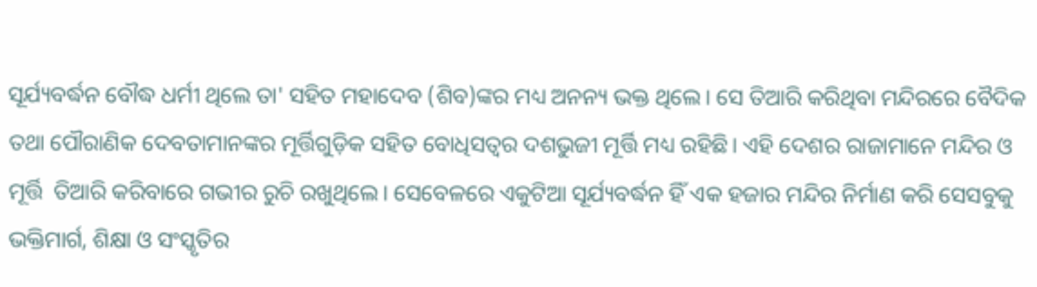ସୂର୍ଯ୍ୟବର୍ଦ୍ଧନ ବୌଦ୍ଧ ଧର୍ମୀ ଥିଲେ ତା' ସହିତ ମହାଦେବ (ଶିବ)ଙ୍କର ମଧ୍ୟ ଅନନ୍ୟ ଭକ୍ତ ଥିଲେ। ସେ ତିଆରି କରିଥିବା ମନ୍ଦିରରେ ବୈଦିକ ତଥା ପୌରାଣିକ ଦେବତାମାନଙ୍କର ମୂର୍ତ୍ତିଗୁଡ଼ିକ ସହିତ ବୋଧିସତ୍ୱର ଦଶଭୁଜୀ ମୂର୍ତ୍ତି ମଧ୍ୟ ରହିଛି। ଏହି ଦେଶର ରାଜାମାନେ ମନ୍ଦିର ଓ ମୂର୍ତ୍ତି  ତିଆରି କରିବାରେ ଗଭୀର ରୁଚି ରଖୁଥିଲେ। ସେବେଳରେ ଏକୁଟିଆ ସୂର୍ଯ୍ୟବର୍ଦ୍ଧନ ହିଁ ଏକ ହଜାର ମନ୍ଦିର ନିର୍ମାଣ କରି ସେସବୁକୁ ଭକ୍ତିମାର୍ଗ, ଶିକ୍ଷା ଓ ସଂସ୍କୃତିର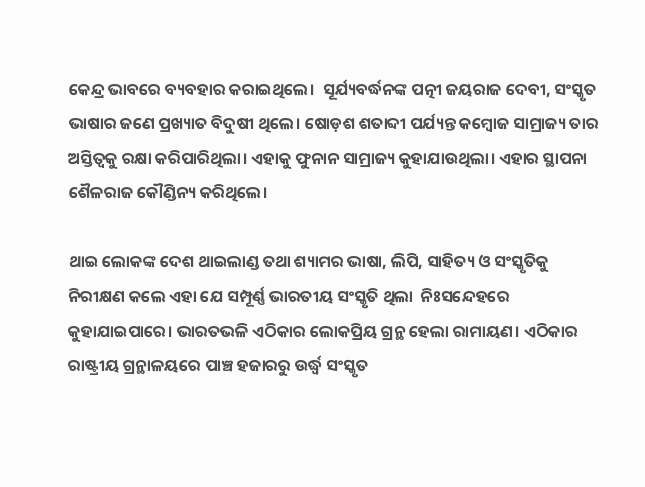କେନ୍ଦ୍ର ଭାବରେ ବ୍ୟବହାର କରାଇଥିଲେ।  ସୂର୍ଯ୍ୟବର୍ଦ୍ଧନଙ୍କ ପତ୍ନୀ ଜୟରାଜ ଦେବୀ, ସଂସ୍କୃତ ଭାଷାର ଜଣେ ପ୍ରଖ୍ୟାତ ବିଦୁଷୀ ଥିଲେ। ଷୋଡ଼ଶ ଶତାବ୍ଦୀ ପର୍ଯ୍ୟନ୍ତ କମ୍ବୋଜ ସାମ୍ରାଜ୍ୟ ତାର ଅସ୍ତିତ୍ୱକୁ ରକ୍ଷା କରିପାରିଥିଲା। ଏହାକୁ ଫୁନାନ ସାମ୍ରାଜ୍ୟ କୁହାଯାଉଥିଲା। ଏହାର ସ୍ଥାପନା ଶୈଳରାଜ କୌଣ୍ଡିନ୍ୟ କରିଥିଲେ।

ଥାଇ ଲୋକଙ୍କ ଦେଶ ଥାଇଲାଣ୍ଡ ତଥା ଶ୍ୟାମର ଭାଷା, ଲିପି, ସାହିତ୍ୟ ଓ ସଂସ୍କୃତିକୁ ନିରୀକ୍ଷଣ କଲେ ଏହା ଯେ ସମ୍ପୂର୍ଣ୍ଣ ଭାରତୀୟ ସଂସ୍କୃତି ଥିଲା  ନିଃସନ୍ଦେହରେ କୁହାଯାଇପାରେ। ଭାରତଭଳି ଏଠିକାର ଲୋକପ୍ରିୟ ଗ୍ରନ୍ଥ ହେଲା ରାମାୟଣ। ଏଠିକାର ରାଷ୍ଟ୍ରୀୟ ଗ୍ରନ୍ଥାଳୟରେ ପାଞ୍ଚ ହଜାରରୁ ଉର୍ଦ୍ଧ୍ଵ ସଂସ୍କୃତ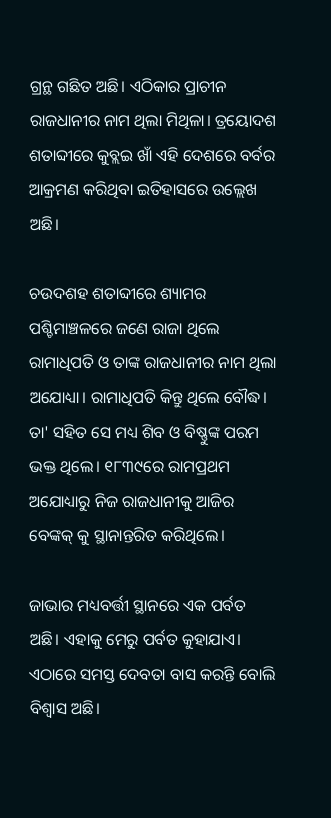ଗ୍ରନ୍ଥ ଗଛିତ ଅଛି। ଏଠିକାର ପ୍ରାଚୀନ ରାଜଧାନୀର ନାମ ଥିଲା ମିଥିଳା। ତ୍ରୟୋଦଶ ଶତାବ୍ଦୀରେ କୁବ୍ଲଇ ଖାଁ ଏହି ଦେଶରେ ବର୍ବର ଆକ୍ରମଣ କରିଥିବା ଇତିହାସରେ ଉଲ୍ଲେଖ ଅଛି।

ଚଉଦଶହ ଶତାବ୍ଦୀରେ ଶ୍ୟାମର ପଶ୍ଚିମାଞ୍ଚଳରେ ଜଣେ ରାଜା ଥିଲେ ରାମାଧିପତି ଓ ତାଙ୍କ ରାଜଧାନୀର ନାମ ଥିଲା ଅଯୋଧ୍ୟା। ରାମାଧିପତି କିନ୍ତୁ ଥିଲେ ବୌଦ୍ଧ। ତା' ସହିତ ସେ ମଧ୍ୟ ଶିବ ଓ ବିଷ୍ଣୁଙ୍କ ପରମ ଭକ୍ତ ଥିଲେ। ୧୮୩୯ରେ ରାମପ୍ରଥମ ଅଯୋଧ୍ୟାରୁ ନିଜ ରାଜଧାନୀକୁ ଆଜିର ବେଙ୍କକ୍ କୁ ସ୍ଥାନାନ୍ତରିତ କରିଥିଲେ।

ଜାଭାର ମଧ୍ୟବର୍ତ୍ତୀ ସ୍ଥାନରେ ଏକ ପର୍ବତ ଅଛି। ଏହାକୁ ମେରୁ ପର୍ବତ କୁହାଯାଏ। ଏଠାରେ ସମସ୍ତ ଦେବତା ବାସ କରନ୍ତି ବୋଲି ବିଶ୍ୱାସ ଅଛି।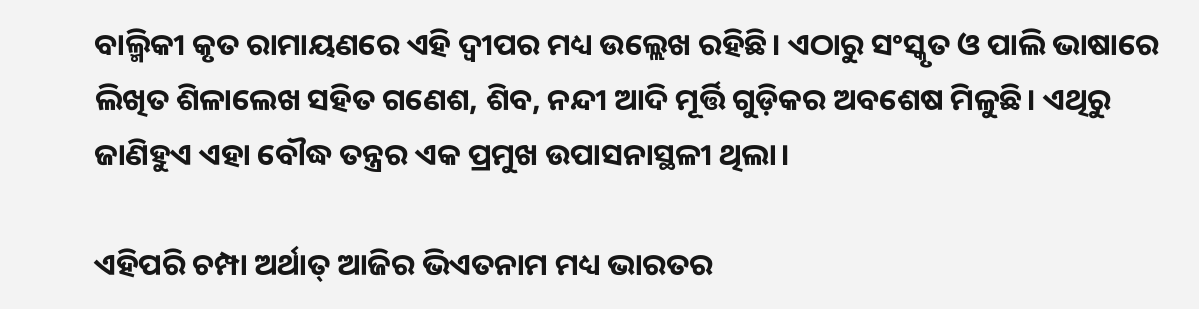ବାଲ୍ମିକୀ କୃତ ରାମାୟଣରେ ଏହି ଦ୍ବୀପର ମଧ୍ୟ ଉଲ୍ଲେଖ ରହିଛି। ଏଠାରୁ ସଂସ୍କୃତ ଓ ପାଲି ଭାଷାରେ ଲିଖିତ ଶିଳାଲେଖ ସହିତ ଗଣେଶ, ଶିବ, ନନ୍ଦୀ ଆଦି ମୂର୍ତ୍ତି ଗୁଡ଼ିକର ଅବଶେଷ ମିଳୁଛି। ଏଥିରୁ ଜାଣିହୁଏ ଏହା ବୌଦ୍ଧ ତନ୍ତ୍ରର ଏକ ପ୍ରମୁଖ ଉପାସନାସ୍ଥଳୀ ଥିଲା।

ଏହିପରି ଚମ୍ପା ଅର୍ଥାତ୍ ଆଜିର ଭିଏତନାମ ମଧ୍ୟ ଭାରତର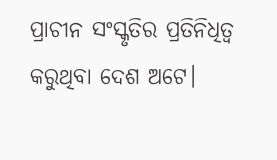ପ୍ରାଚୀନ ସଂସ୍କୃତିର ପ୍ରତିନିଧିତ୍ୱ କରୁଥିବା ଦେଶ ଅଟେ।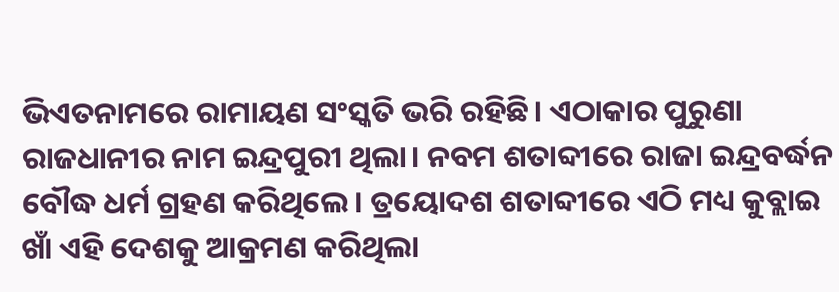ଭିଏତନାମରେ ରାମାୟଣ ସଂସ୍କତି ଭରି ରହିଛି। ଏଠାକାର ପୁରୁଣା ରାଜଧାନୀର ନାମ ଇନ୍ଦ୍ରପୁରୀ ଥିଲା। ନବମ ଶତାବ୍ଦୀରେ ରାଜା ଇନ୍ଦ୍ରବର୍ଦ୍ଧନ ବୌଦ୍ଧ ଧର୍ମ ଗ୍ରହଣ କରିଥିଲେ। ତ୍ରୟୋଦଶ ଶତାବ୍ଦୀରେ ଏଠି ମଧ୍ୟ କୁବ୍ଲାଇ ଖାଁ ଏହି ଦେଶକୁ ଆକ୍ରମଣ କରିଥିଲା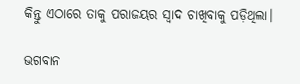କିନ୍ତୁ ଏଠାରେ ତାକୁ ପରାଜୟର ସ୍ୱାଦ ଚାଖିବାକୁ ପଡ଼ିଥିଲା।

ଭଗବାନ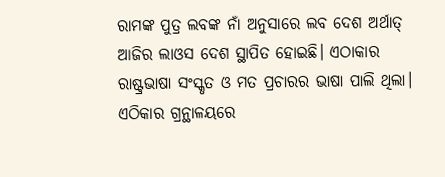ରାମଙ୍କ ପୁତ୍ର ଲବଙ୍କ ନାଁ ଅନୁସାରେ ଲବ ଦେଶ ଅର୍ଥାତ୍ ଆଜିର ଲାଓସ ଦେଶ ସ୍ଥାପିତ ହୋଇଛି। ଏଠାକାର ରାଷ୍ଟ୍ରଭାଷା ସଂସ୍କୃତ ଓ ମତ ପ୍ରଚାରର ଭାଷା ପାଲି ଥିଲା। ଏଠିକାର ଗ୍ରନ୍ଥାଳୟରେ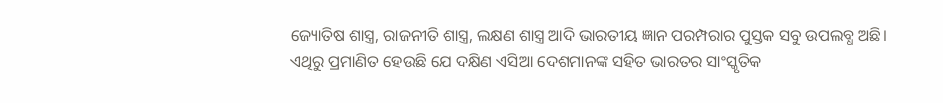ଜ୍ୟୋତିଷ ଶାସ୍ତ୍ର, ରାଜନୀତି ଶାସ୍ତ୍ର, ଲକ୍ଷଣ ଶାସ୍ତ୍ର ଆଦି ଭାରତୀୟ ଜ୍ଞାନ ପରମ୍ପରାର ପୁସ୍ତକ ସବୁ ଉପଲବ୍ଧ ଅଛି। ଏଥିରୁ ପ୍ରମାଣିତ ହେଉଛି ଯେ ଦକ୍ଷିଣ ଏସିଆ ଦେଶମାନଙ୍କ ସହିତ ଭାରତର ସାଂସ୍କୃତିକ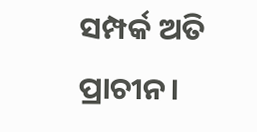ସମ୍ପର୍କ ଅତି ପ୍ରାଚୀନ।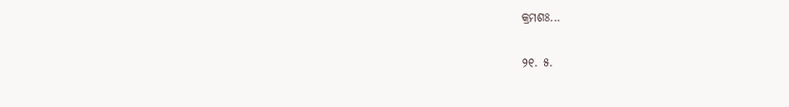କ୍ରମଶଃ...

୨୧. ୫.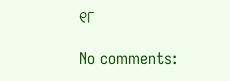୧୮

No comments: